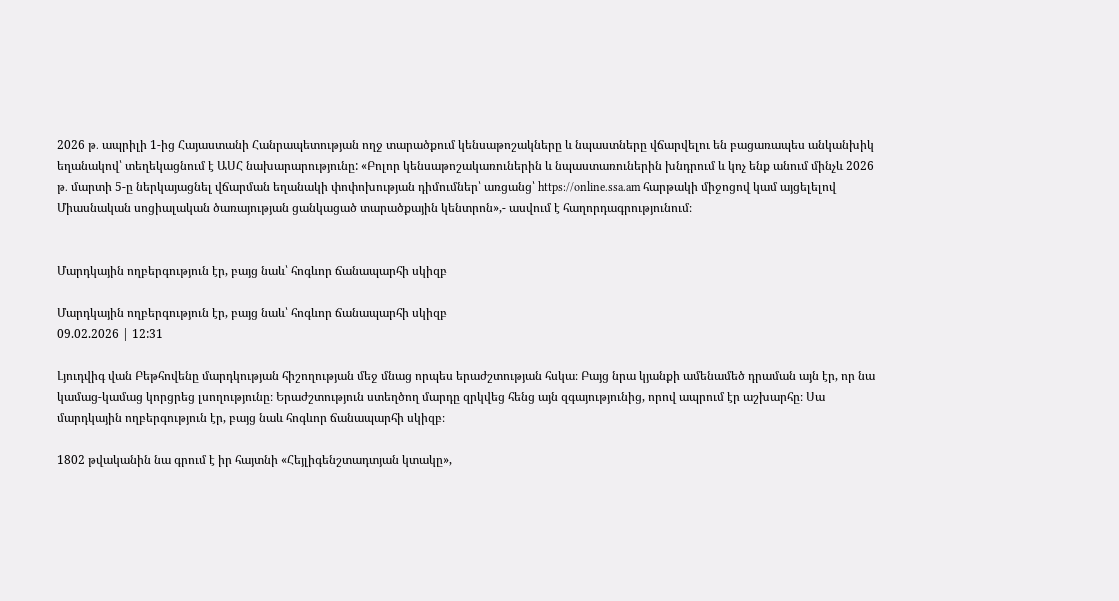2026 թ․ ապրիլի 1-ից Հայաստանի Հանրապետության ողջ տարածքում կենսաթոշակները և նպաստները վճարվելու են բացառապես անկանխիկ եղանակով՝ տեղեկացնում է ԱՍՀ նախարարությունը: «Բոլոր կենսաթոշակառուներին և նպաստառուներին խնդրում և կոչ ենք անում մինչև 2026 թ․ մարտի 5-ը ներկայացնել վճարման եղանակի փոփոխության դիմումներ՝ առցանց՝ https://online.ssa.am հարթակի միջոցով կամ այցելելով Միասնական սոցիալական ծառայության ցանկացած տարածքային կենտրոն»,- ասվում է հաղորդագրությունում։


Մարդկային ողբերգություն էր, բայց նաև՝ հոգևոր ճանապարհի սկիզբ

Մարդկային ողբերգություն էր, բայց նաև՝ հոգևոր ճանապարհի սկիզբ
09.02.2026 | 12:31

Լյուդվիգ վան Բեթհովենը մարդկության հիշողության մեջ մնաց որպես երաժշտության հսկա։ Բայց նրա կյանքի ամենամեծ դրաման այն էր, որ նա կամաց-կամաց կորցրեց լսողությունը։ Երաժշտություն ստեղծող մարդը զրկվեց հենց այն զգայությունից, որով ապրում էր աշխարհը։ Սա մարդկային ողբերգություն էր, բայց նաև հոգևոր ճանապարհի սկիզբ։

1802 թվականին նա գրում է իր հայտնի «Հեյլիգենշտադտյան կտակը»,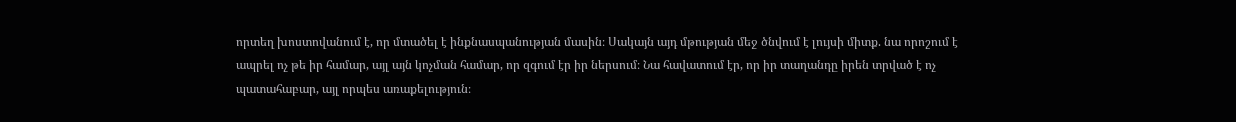որտեղ խոստովանում է, որ մտածել է ինքնասպանության մասին։ Սակայն այդ մթության մեջ ծնվում է լույսի միտք. նա որոշում է ապրել ոչ թե իր համար, այլ այն կոչման համար, որ զգում էր իր ներսում։ Նա հավատում էր, որ իր տաղանդը իրեն տրված է ոչ պատահաբար, այլ որպես առաքելություն։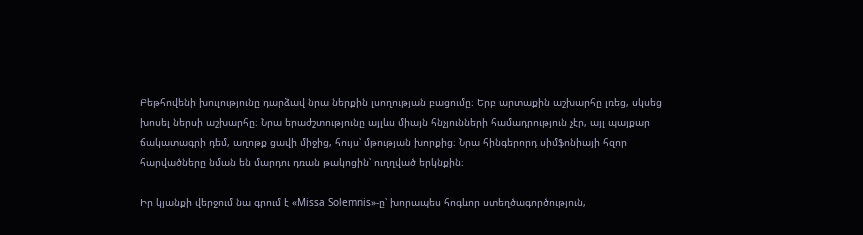Բեթհովենի խուլությունը դարձավ նրա ներքին լսողության բացումը։ Երբ արտաքին աշխարհը լռեց, սկսեց խոսել ներսի աշխարհը։ Նրա երաժշտությունը այլևս միայն հնչյունների համադրություն չէր, այլ պայքար ճակատագրի դեմ, աղոթք ցավի միջից, հույս՝ մթության խորքից։ Նրա հինգերորդ սիմֆոնիայի հզոր հարվածները նման են մարդու դռան թակոցին՝ ուղղված երկնքին։

Իր կյանքի վերջում նա գրում է «Missa Solemnis»-ը՝ խորապես հոգևոր ստեղծագործություն,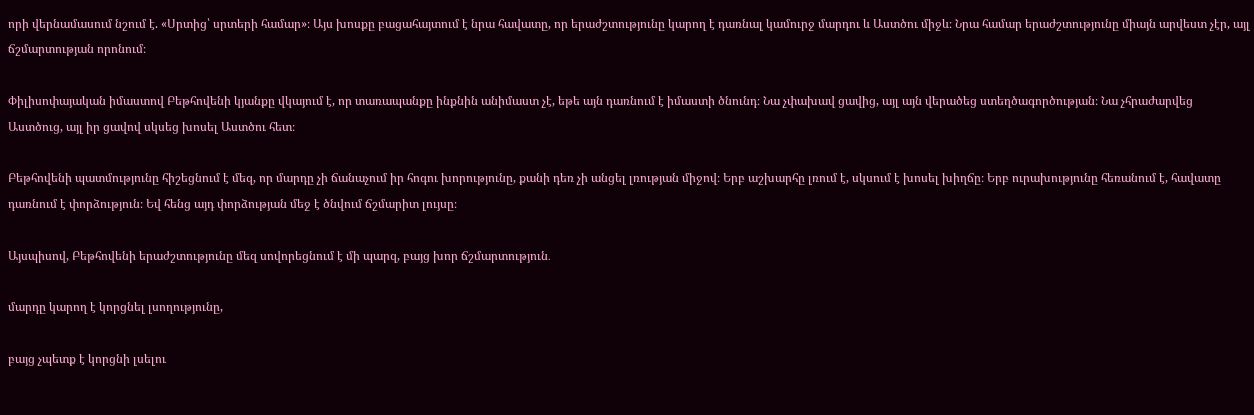որի վերնամասում նշում է. «Սրտից՝ սրտերի համար»։ Այս խոսքը բացահայտում է նրա հավատը, որ երաժշտությունը կարող է դառնալ կամուրջ մարդու և Աստծու միջև։ Նրա համար երաժշտությունը միայն արվեստ չէր, այլ ճշմարտության որոնում։

Փիլիսոփայական իմաստով Բեթհովենի կյանքը վկայում է, որ տառապանքը ինքնին անիմաստ չէ, եթե այն դառնում է իմաստի ծնունդ։ Նա չփախավ ցավից, այլ այն վերածեց ստեղծագործության։ Նա չհրաժարվեց Աստծուց, այլ իր ցավով սկսեց խոսել Աստծու հետ։

Բեթհովենի պատմությունը հիշեցնում է մեզ, որ մարդը չի ճանաչում իր հոգու խորությունը, քանի դեռ չի անցել լռության միջով։ Երբ աշխարհը լռում է, սկսում է խոսել խիղճը։ Երբ ուրախությունը հեռանում է, հավատը դառնում է փորձություն։ Եվ հենց այդ փորձության մեջ է ծնվում ճշմարիտ լույսը։

Այսպիսով, Բեթհովենի երաժշտությունը մեզ սովորեցնում է մի պարզ, բայց խոր ճշմարտություն․

մարդը կարող է կորցնել լսողությունը,

բայց չպետք է կորցնի լսելու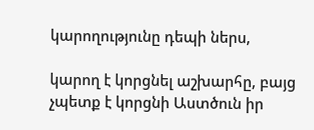կարողությունը դեպի ներս,

կարող է կորցնել աշխարհը, բայց չպետք է կորցնի Աստծուն իր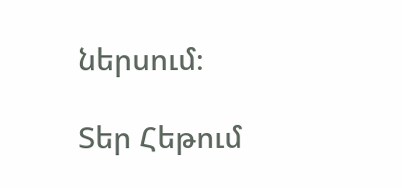ներսում։

Տեր Հեթում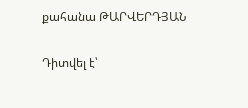քահանա ԹԱՐՎԵՐԴՅԱՆ

Դիտվել է՝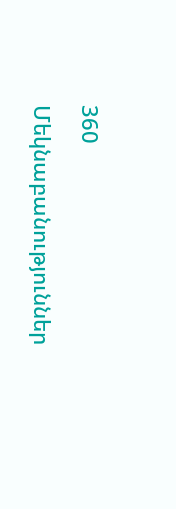360

Մեկնաբանություններ